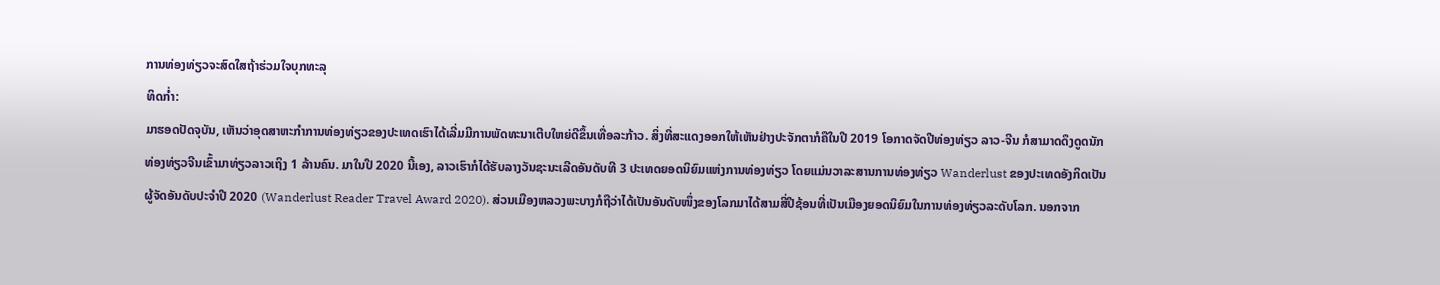ການທ່ອງທ່ຽວຈະສົດໃສຖ້າຮ່ວມໃຈບຸກທະລຸ
ທິດກໍ່າ:
ມາຮອດປັດຈຸບັນ, ເຫັນວ່າອຸດສາຫະກຳການທ່ອງທ່ຽວຂອງປະເທດເຮົາໄດ້ເລີ່ມມີການພັດທະນາເຕີບໃຫຍ່ດີຂຶ້ນເທື່ອລະກ້າວ. ສິ່ງທີ່ສະແດງອອກໃຫ້ເຫັນຢ່າງປະຈັກຕາກໍຄືໃນປີ 2019 ໂອກາດຈັດປີທ່ອງທ່ຽວ ລາວ-ຈີນ ກໍສາມາດດຶງດູດນັກທ່ອງທ່ຽວຈີນເຂົ້າມາທ່ຽວລາວເຖິງ 1 ລ້ານຄົນ. ມາໃນປີ 2020 ນີ້ເອງ, ລາວເຮົາກໍໄດ້ຮັບລາງວັນຊະນະເລີດອັນດັບທີ 3 ປະເທດຍອດນິຍົມແຫ່ງການທ່ອງທ່ຽວ ໂດຍແມ່ນວາລະສານການທ່ອງທ່ຽວ Wanderlust ຂອງປະເທດອັງກິດເປັນຜູ້ຈັດອັນດັບປະຈຳປີ 2020 (Wanderlust Reader Travel Award 2020). ສ່ວນເມືອງຫລວງພະບາງກໍຖືວ່າໄດ້ເປັນອັນດັບໜຶ່ງຂອງໂລກມາໄດ້ສາມສີ່ປີຊ້ອນທີ່ເປັນເມືອງຍອດນິຍົມໃນການທ່ອງທ່ຽວລະດັບໂລກ. ນອກຈາກ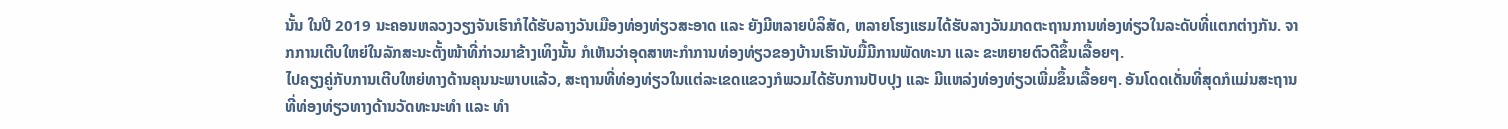ນັ້ນ ໃນປີ 2019 ນະຄອນຫລວງວຽງຈັນເຮົາກໍໄດ້ຮັບລາງວັນເມືອງທ່ອງທ່ຽວສະອາດ ແລະ ຍັງມີຫລາຍບໍລິສັດ, ຫລາຍໂຮງແຮມໄດ້ຮັບລາງວັນມາດຕະຖານການທ່ອງທ່ຽວໃນລະດັບທີ່ແຕກຕ່າງກັນ. ຈາກການເຕີບໃຫຍ່ໃນລັກສະນະຕັ້ງໜ້າທີ່ກ່າວມາຂ້າງເທິງນັ້ນ ກໍເຫັນວ່າອຸດສາຫະກຳການທ່ອງທ່ຽວຂອງບ້ານເຮົານັບມື້ມີການພັດທະນາ ແລະ ຂະຫຍາຍຕົວດີຂຶ້ນເລື້ອຍໆ.
ໄປຄຽງຄູ່ກັບການເຕີບໃຫຍ່ທາງດ້ານຄຸນນະພາບແລ້ວ, ສະຖານທີ່ທ່ອງທ່ຽວໃນແຕ່ລະເຂດແຂວງກໍພວມໄດ້ຮັບການປັບປຸງ ແລະ ມີແຫລ່ງທ່ອງທ່ຽວເພີ່ມຂຶ້ນເລື້ອຍໆ. ອັນໂດດເດັ່ນທີ່ສຸດກໍແມ່ນສະຖານທີ່ທ່ອງທ່ຽວທາງດ້ານວັດທະນະທຳ ແລະ ທຳ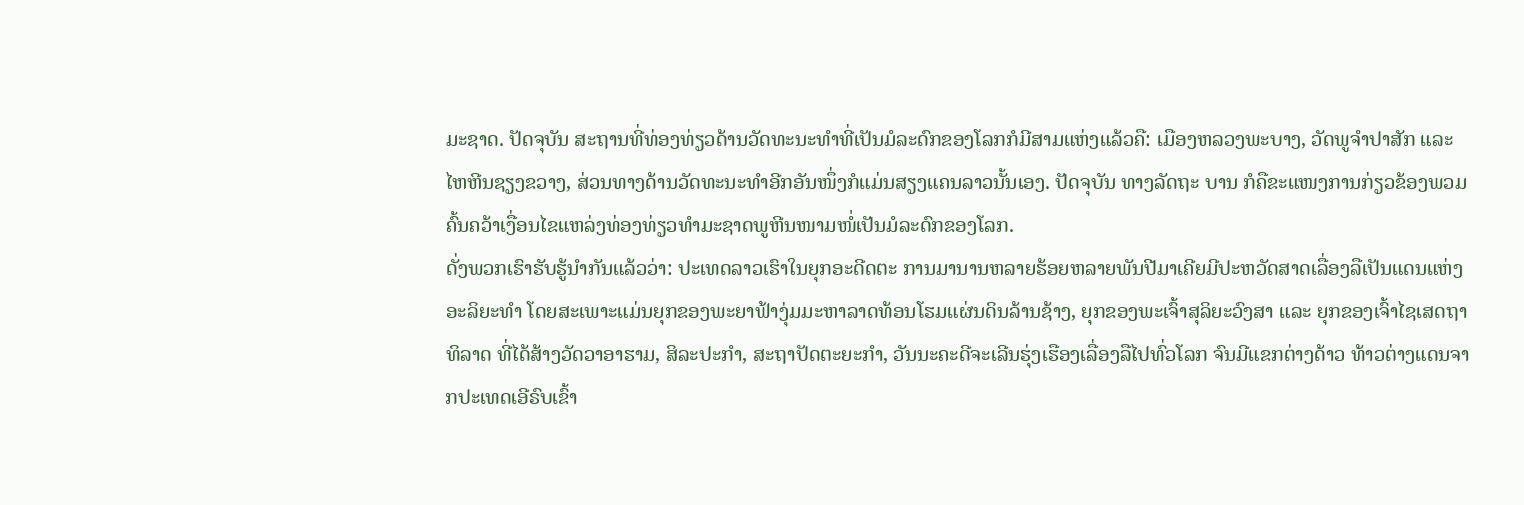ມະຊາດ. ປັດຈຸບັນ ສະຖານທີ່ທ່ອງທ່ຽວດ້ານວັດທະນະທຳທີ່ເປັນມໍລະດົກຂອງໂລກກໍມີສາມແຫ່ງແລ້ວຄື: ເມືອງຫລວງພະບາງ, ວັດພູຈຳປາສັກ ແລະ ໄຫຫີນຊຽງຂວາງ, ສ່ວນທາງດ້ານວັດທະນະທຳອີກອັນໜຶ່ງກໍແມ່ນສຽງແຄນລາວນັ້ນເອງ. ປັດຈຸບັນ ທາງລັດຖະ ບານ ກໍຄືຂະແໜງການກ່ຽວຂ້ອງພວມຄົ້ນຄວ້າເງື່ອນໄຂແຫລ່ງທ່ອງທ່ຽວທຳມະຊາດພູຫີນໜາມໜໍ່ເປັນມໍລະດົກຂອງໂລກ.
ດັ່ງພວກເຮົາຮັບຮູ້ນຳກັນແລ້ວວ່າ: ປະເທດລາວເຮົາໃນຍຸກອະດີດຕະ ການມານານຫລາຍຮ້ອຍຫລາຍພັນປີມາເຄີຍມີປະຫວັດສາດເລື່ອງລືເປັນແດນແຫ່ງອະລິຍະທຳ ໂດຍສະເພາະແມ່ນຍຸກຂອງພະຍາຟ້າງຸ່ມມະຫາລາດທ້ອນໂຮມແຜ່ນດິນລ້ານຊ້າງ, ຍຸກຂອງພະເຈົ້າສຸລິຍະວົງສາ ແລະ ຍຸກຂອງເຈົ້າໄຊເສດຖາທິລາດ ທີ່ໄດ້ສ້າງວັດວາອາຮາມ, ສິລະປະກຳ, ສະຖາປັດຕະຍະກຳ, ວັນນະຄະດີຈະເລີນຮຸ່ງເຮືອງເລື່ອງລືໄປທົ່ວໂລກ ຈົນມີແຂກຕ່າງດ້າວ ທ້າວຕ່າງແດນຈາກປະເທດເອີຣົບເຂົ້າ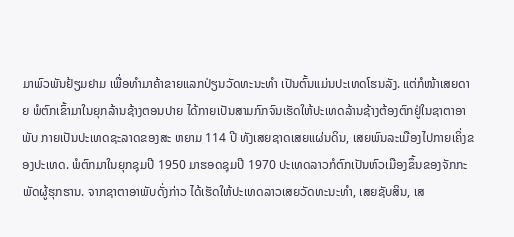ມາພົວພັນຢ້ຽມຢາມ ເພື່ອທຳມາຄ້າຂາຍແລກປ່ຽນວັດທະນະທຳ ເປັນຕົ້ນແມ່ນປະເທດໂຮນລັງ. ແຕ່ກໍໜ້າເສຍດາຍ ພໍຕົກເຂົ້າມາໃນຍຸກລ້ານຊ້າງຕອນປາຍ ໄດ້ກາຍເປັນສາມກົກຈົນເຮັດໃຫ້ປະເທດລ້ານຊ້າງຕ້ອງຕົກຢູ່ໃນຊາຕາອາພັບ ກາຍເປັນປະເທດຊະລາດຂອງສະ ຫຍາມ 114 ປີ ທັງເສຍຊາດເສຍແຜ່ນດິນ, ເສຍພົນລະເມືອງໄປກາຍເຄິ່ງຂອງປະເທດ. ພໍຕົກມາໃນຍຸກຊຸມປີ 1950 ມາຮອດຊຸມປີ 1970 ປະເທດລາວກໍຕົກເປັນຫົວເມືອງຂຶ້ນຂອງຈັກກະພັດຜູ້ຮຸກຮານ. ຈາກຊາຕາອາພັບດັ່ງກ່າວ ໄດ້ເຮັດໃຫ້ປະເທດລາວເສຍວັດທະນະທຳ, ເສຍຊັບສິນ, ເສ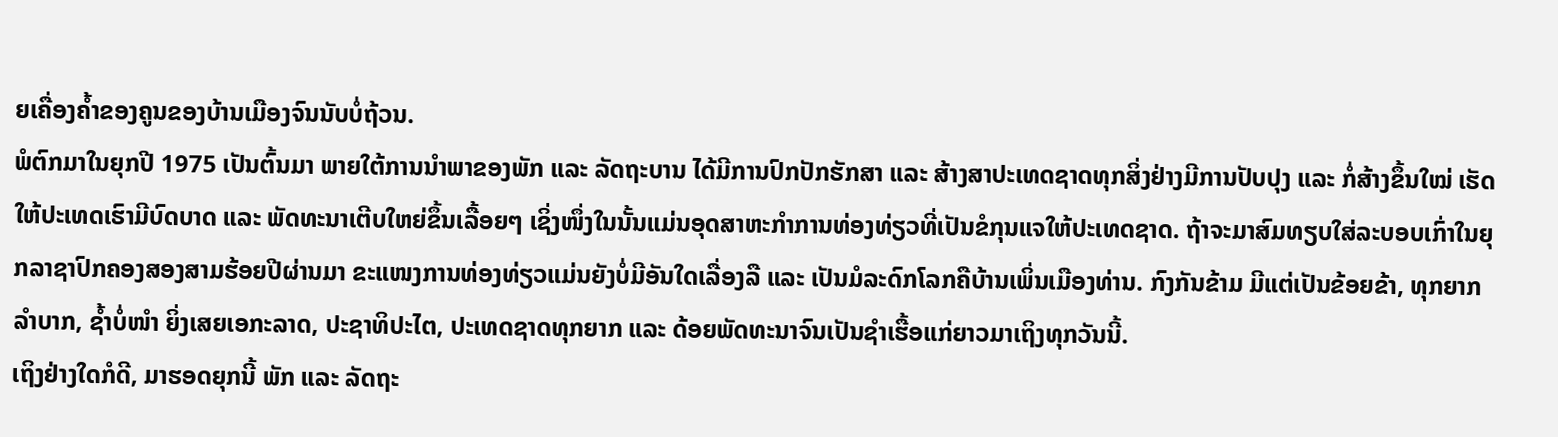ຍເຄື່ອງຄ້ຳຂອງຄູນຂອງບ້ານເມືອງຈົນນັບບໍ່ຖ້ວນ.
ພໍຕົກມາໃນຍຸກປີ 1975 ເປັນຕົ້ນມາ ພາຍໃຕ້ການນຳພາຂອງພັກ ແລະ ລັດຖະບານ ໄດ້ມີການປົກປັກຮັກສາ ແລະ ສ້າງສາປະເທດຊາດທຸກສິ່ງຢ່າງມີການປັບປຸງ ແລະ ກໍ່ສ້າງຂຶ້ນໃໝ່ ເຮັດໃຫ້ປະເທດເຮົາມີບົດບາດ ແລະ ພັດທະນາເຕີບໃຫຍ່ຂຶ້ນເລື້ອຍໆ ເຊິ່ງໜຶ່ງໃນນັ້ນແມ່ນອຸດສາຫະກຳການທ່ອງທ່ຽວທີ່ເປັນຂໍກຸນແຈໃຫ້ປະເທດຊາດ. ຖ້າຈະມາສົມທຽບໃສ່ລະບອບເກົ່າໃນຍຸກລາຊາປົກຄອງສອງສາມຮ້ອຍປີຜ່ານມາ ຂະແໜງການທ່ອງທ່ຽວແມ່ນຍັງບໍ່ມີອັນໃດເລື່ອງລື ແລະ ເປັນມໍລະດົກໂລກຄືບ້ານເພິ່ນເມືອງທ່ານ. ກົງກັນຂ້າມ ມີແຕ່ເປັນຂ້ອຍຂ້າ, ທຸກຍາກລຳບາກ, ຊ້ຳບໍ່ໜຳ ຍິ່ງເສຍເອກະລາດ, ປະຊາທິປະໄຕ, ປະເທດຊາດທຸກຍາກ ແລະ ດ້ອຍພັດທະນາຈົນເປັນຊຳເຮື້ອແກ່ຍາວມາເຖິງທຸກວັນນີ້.
ເຖິງຢ່າງໃດກໍດີ, ມາຮອດຍຸກນີ້ ພັກ ແລະ ລັດຖະ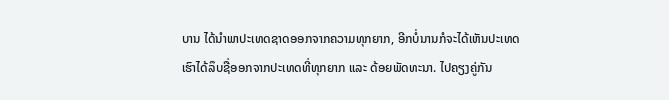ບານ ໄດ້ນຳພາປະເທດຊາດອອກຈາກຄວາມທຸກຍາກ, ອີກບໍ່ນານກໍຈະໄດ້ເຫັນປະເທດເຮົາໄດ້ລຶບຊື່ອອກຈາກປະເທດທີ່ທຸກຍາກ ແລະ ດ້ອຍພັດທະນາ. ໄປຄຽງຄູ່ກັນ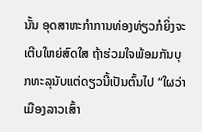ນັ້ນ ອຸດສາຫະກຳການທ່ອງທ່ຽວກໍຍິ່ງຈະເຕີບໃຫຍ່ສົດໃສ ຖ້າຮ່ວມໃຈພ້ອມກັນບຸກທະລຸນັບແຕ່ດຽວນີ້ເປັນຕົ້ນໄປ “ໃຜວ່າເມືອງລາວເສົ້າ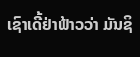ເຊົາເດີ້ຢ່າຟ້າວວ່າ ມັນຊິ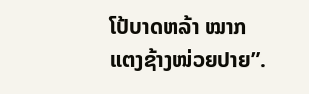ໂປ້ບາດຫລ້າ ໝາກແຕງຊ້າງໜ່ວຍປາຍ”.